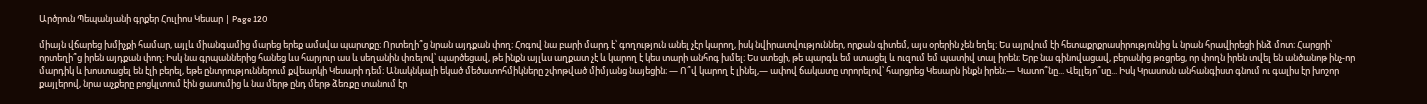Արծրուն Պեպանյանի գրքեր Հուլիոս Կեսար | Page 120

միայն վճարեց խմիչքի համար, այլև միանգամից մարեց երեք ամսվա պարտքը։ Որտեղի՞ց նրան այդքան փող։ Հոգով նա բարի մարդ է՝ գողություն անել չէր կարող, իսկ նվիրատվություններ, որքան գիտեմ, այս օրերին չեն եղել։ Ես այրվում էի հետաքրքրասիրությունից և նրան հրավիրեցի ինձ մոտ։ Հարցրի՝ որտեղի՞ց իրեն այդքան փող։ Իսկ նա գրպաններից հանեց ևս հարյուր աս և սեղանին փռելով՝ պարծեցավ, թե ինքն այլևս աղքատ չէ և կարող է կես տարի անհոգ խմել։ Ես ստեցի, թե պարգև եմ ստացել և ուզում եմ պատիվ տալ իրեն։ Երբ նա գինովացավ, բերանից թռցրեց, որ փողն իրեն տվել են անծանոթ ինչ-որ մարդիկ և խոստացել են էլի բերել, եթե ընտրություններում քվեարկի Կեսարի դեմ։ Անակնկալի եկած մեծատոհմիկները շփոթված միմյանց նայեցին։ — Ո՞վ կարող է լինել,— ափով ճակատը տրորելով՝ հարցրեց Կեսարն ինքն իրեն։— Կատո՞նը... Վելլեյո՞սը... Իսկ Կրասոսն անհանգիստ գնում ու գալիս էր խոշոր քայլերով, նրա աչքերը բոցկլտում էին ցասումից և նա մերթ ընդ մերթ ձեռքը տանում էր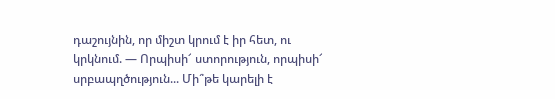դաշույնին, որ միշտ կրում է իր հետ, ու կրկնում. — Որպիսի՜ ստորություն, որպիսի՜ սրբապղծություն... Մի՞թե կարելի է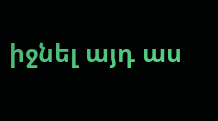իջնել այդ աս